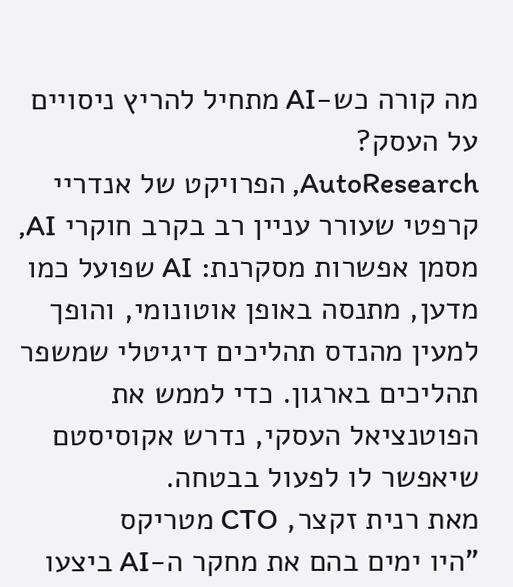מה קורה כש-AI מתחיל להריץ ניסויים על העסק?
AutoResearch, הפרויקט של אנדריי קרפטי שעורר עניין רב בקרב חוקרי AI, מסמן אפשרות מסקרנת: AI שפועל כמו מדען, מתנסה באופן אוטונומי, והופך למעין מהנדס תהליכים דיגיטלי שמשפר תהליכים בארגון. כדי לממש את הפוטנציאל העסקי, נדרש אקוסיסטם שיאפשר לו לפעול בבטחה.
מאת רנית זקצר, CTO מטריקס
"היו ימים בהם את מחקר ה-AI ביצעו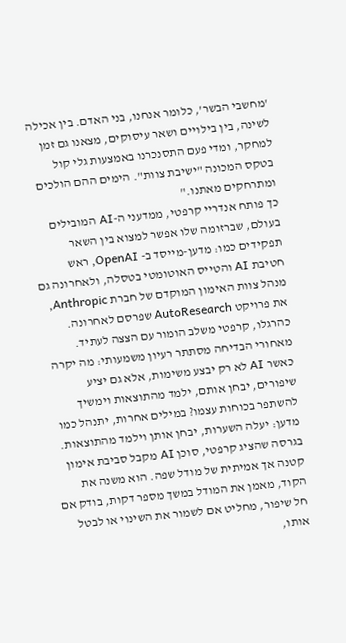'מחשבי הבשר', כלומר אנחנו, בני האדם. בין אכילה לשינה, בין בילויים ושאר עיסוקים, מצאנו גם זמן למחקר, ומדי פעם התסנכרנו באמצעות גלי קול בטקס המכונה "ישיבת צוות". הימים ההם הולכים ומתרחקים מאתנו."
כך פותח אנדריי קרפטי, ממדעני ה-AI המובילים בעולם, שברזומה שלו אפשר למצוא בין השאר תפקידים כמו: מדען-מייסד ב- OpenAI, ראש חטיבת AI והטייס האוטומטי בטסלה, ולאחרונה גם מנהל צוות האימון המוקדם של חברת Anthropic, את פרויקט AutoResearch שפרסם לאחרונה. כהרגלו, קרפטי משלב הומור עם הצצה לעתיד. מאחורי הבדיחה מסתתר רעיון משמעותי: מה יקרה כאשר AI לא רק יבצע משימות, אלא גם יציע שיפורים, יבחן אותם, ילמד מהתוצאות וימשיך להשתפר בכוחות עצמו? במילים אחרות, יתנהל כמו מדען: יעלה השערות, יבחן אותן וילמד מהתוצאות.
בגרסה שהציג קרפטי, סוכן AI מקבל סביבת אימון קטנה אך אמיתית של מודל שפה. הוא משנה את הקוד, מאמן את המודל במשך מספר דקות, בודק אם חל שיפור, מחליט אם לשמור את השינוי או לבטל אותו,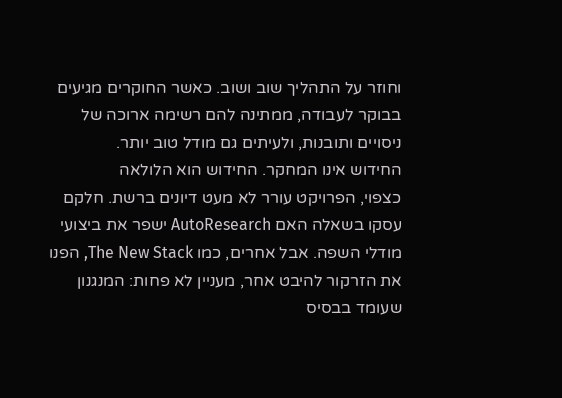וחוזר על התהליך שוב ושוב. כאשר החוקרים מגיעים בבוקר לעבודה, ממתינה להם רשימה ארוכה של ניסויים ותובנות, ולעיתים גם מודל טוב יותר.
החידוש אינו המחקר. החידוש הוא הלולאה
כצפוי, הפרויקט עורר לא מעט דיונים ברשת. חלקם עסקו בשאלה האם AutoResearch ישפר את ביצועי מודלי השפה. אבל אחרים, כמו The New Stack, הפנו את הזרקור להיבט אחר, מעניין לא פחות: המנגנון שעומד בבסיס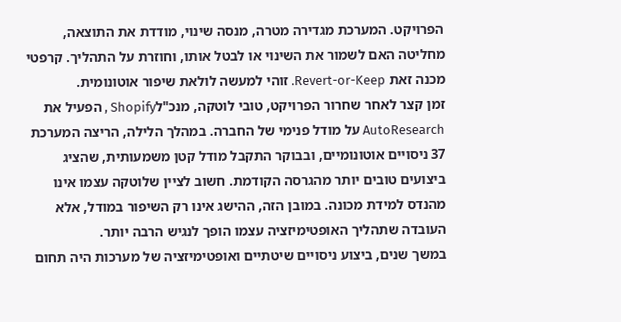הפרויקט. המערכת מגדירה מטרה, מנסה שינוי, מודדת את התוצאה, מחליטה האם לשמור את השינוי או לבטל אותו, וחוזרת על התהליך. קרפטי מכנה זאת Revert-or-Keep. זוהי למעשה לולאת שיפור אוטונומית.
זמן קצר לאחר שחרור הפרויקט, טובי לוטקה, מנכ"לShopify , הפעיל את AutoResearch על מודל פנימי של החברה. במהלך הלילה, הריצה המערכת 37 ניסויים אוטונומיים, ובבוקר התקבל מודל קטן משמעותית, שהציג ביצועים טובים יותר מהגרסה הקודמת. חשוב לציין שלוטקה עצמו אינו מהנדס למידת מכונה. במובן הזה, ההישג אינו רק השיפור במודל, אלא העובדה שתהליך האופטימיזציה עצמו הופך לנגיש הרבה יותר.
במשך שנים, ביצוע ניסויים שיטתיים ואופטימיזציה של מערכות היה תחום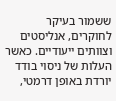ששמור בעיקר לחוקרים, אנליסטים וצוותים ייעודיים. כאשר העלות של ניסוי בודד יורדת באופן דרמטי,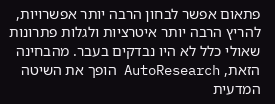פתאום אפשר לבחון הרבה יותר אפשרויות, להריץ הרבה יותר איטרציות ולגלות פתרונות שאולי כלל לא היו נבדקים בעבר. מהבחינה הזאת, AutoResearch הופך את השיטה המדעית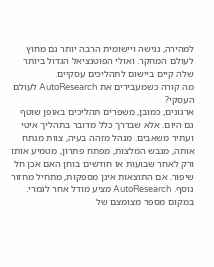למהירה, נגישה ויישומית הרבה יותר גם מחוץ לעולם המחקר. ואולי הפוטנציאל הגדול ביותר שלה קיים ביישום לתהליכים עסקיים.
מה קורה כשמעבירים את AutoResearch לעולם העסקי?
ארגונים, כמובן, משפרים תהליכים באופן שוטף גם היום. אלא שבדרך כלל מדובר בתהליך איטי ועתיר משאבים. מנהל מזהה בעיה, צוות מנתח אותה, מגבש המלצות, מפתח פתרון, מטמיע אותו ורק לאחר שבועות או חודשים בוחן האם אכן חל שיפור. אם התוצאות אינן מספקות, מתחיל מחזור נוסף. AutoResearch מציע מודל אחר לגמרי. במקום מספר מצומצם של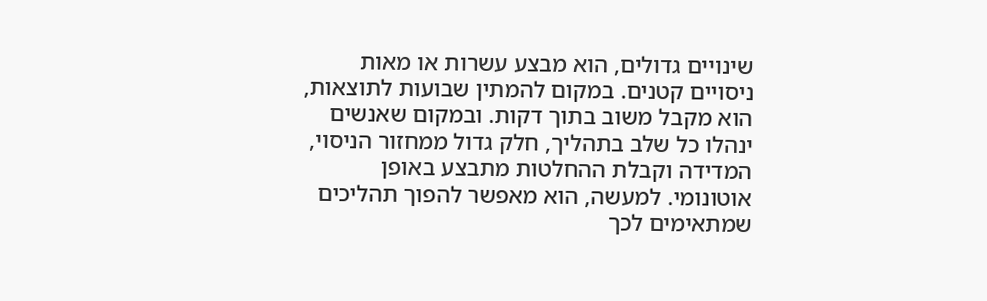שינויים גדולים, הוא מבצע עשרות או מאות ניסויים קטנים. במקום להמתין שבועות לתוצאות, הוא מקבל משוב בתוך דקות. ובמקום שאנשים ינהלו כל שלב בתהליך, חלק גדול ממחזור הניסוי, המדידה וקבלת ההחלטות מתבצע באופן אוטונומי. למעשה, הוא מאפשר להפוך תהליכים שמתאימים לכך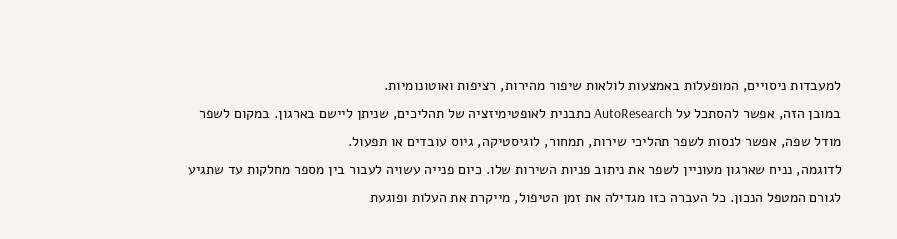למעבדות ניסויים, המופעלות באמצעות לולאות שיפור מהירות, רציפות ואוטונומיות.
במובן הזה, אפשר להסתכל על AutoResearch כתבנית לאופטימיזציה של תהליכים, שניתן ליישם בארגון. במקום לשפר מודל שפה, אפשר לנסות לשפר תהליכי שירות, תמחור, לוגיסטיקה, גיוס עובדים או תפעול.
לדוגמה, נניח שארגון מעוניין לשפר את ניתוב פניות השירות שלו. כיום פנייה עשויה לעבור בין מספר מחלקות עד שתגיע לגורם המטפל הנכון. כל העברה כזו מגדילה את זמן הטיפול, מייקרת את העלות ופוגעת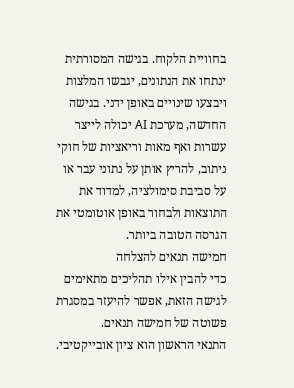בחוויית הלקוח. בגישה המסורתית ינתחו את הנתונים, יגבשו המלצות ויבצעו שינויים באופן ידני. בגישה החדשה, מערכת AI יכולה לייצר עשרות ואף מאות וריאציות של חוקי ניתוב, להריץ אותן על נתוני עבר או על סביבת סימולציה, למדוד את התוצאות ולבחור באופן אוטומטי את הגרסה הטובה ביותר.
חמישה תנאים להצלחה
כדי להבין אילו תהליכים מתאימים לגישה הזאת, אפשר להיעזר במסגרת פשוטה של חמישה תנאים.
התנאי הראשון הוא ציון אובייקטיבי.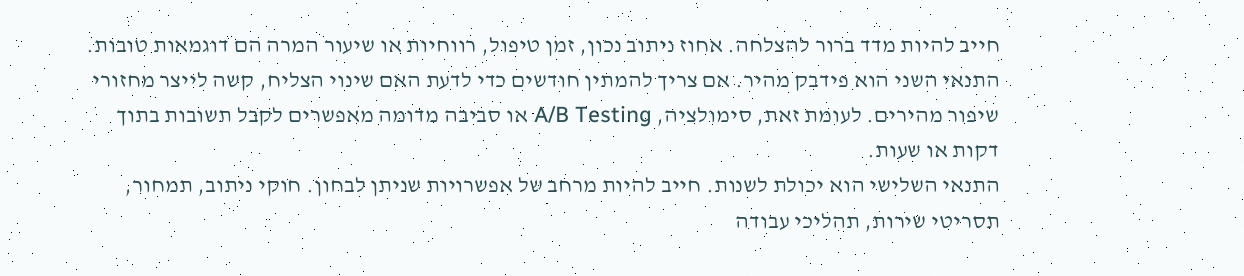חייב להיות מדד ברור להצלחה. אחוז ניתוב נכון, זמן טיפול, רווחיות או שיעור המרה הם דוגמאות טובות.
התנאי השני הוא פידבק מהיר. אם צריך להמתין חודשים כדי לדעת האם שינוי הצליח, קשה לייצר מחזורי שיפור מהירים. לעומת זאת, סימולציה, A/B Testing או סביבה מדומה מאפשרים לקבל תשובות בתוך דקות או שעות.
התנאי השלישי הוא יכולת לשנות. חייב להיות מרחב של אפשרויות שניתן לבחון. חוקי ניתוב, תמחור, תסריטי שירות, תהליכי עבודה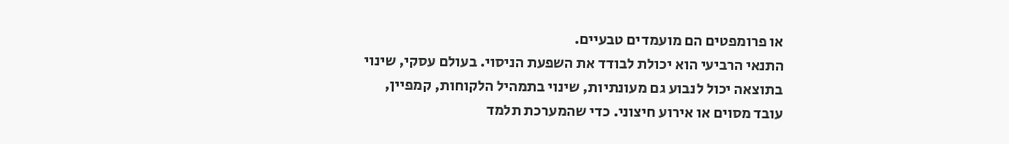או פרומפטים הם מועמדים טבעיים.
התנאי הרביעי הוא יכולת לבודד את השפעת הניסוי. בעולם עסקי, שינוי בתוצאה יכול לנבוע גם מעונתיות, שינוי בתמהיל הלקוחות, קמפיין, עובד מסוים או אירוע חיצוני. כדי שהמערכת תלמד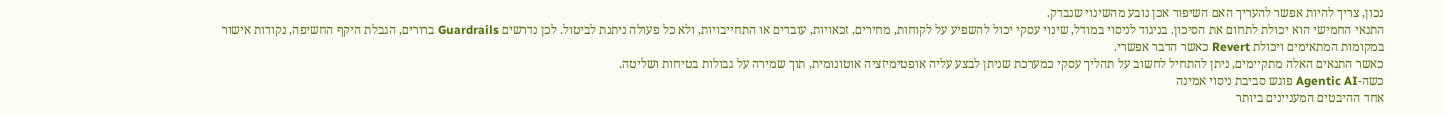נכון, צריך להיות אפשר להעריך האם השיפור אכן נובע מהשינוי שנבדק.
התנאי החמישי הוא יכולת לתחום את הסיכון. בניגוד לניסוי במודל, שינוי עסקי יכול להשפיע על לקוחות, מחירים, זכאויות, עובדים או התחייבויות, ולא כל פעולה ניתנת לביטול. לכן נדרשים Guardrails ברורים, הגבלת היקף החשיפה, נקודות אישור במקומות המתאימים ויכולת Revert כאשר הדבר אפשרי.
כאשר התנאים האלה מתקיימים, ניתן להתחיל לחשוב על תהליך עסקי כמערכת שניתן לבצע עליה אופטימיזציה אוטונומית, תוך שמירה על גבולות בטיחות ושליטה.
כשה-Agentic AI פוגש סביבת ניסוי אמינה
אחד ההיבטים המעניינים ביותר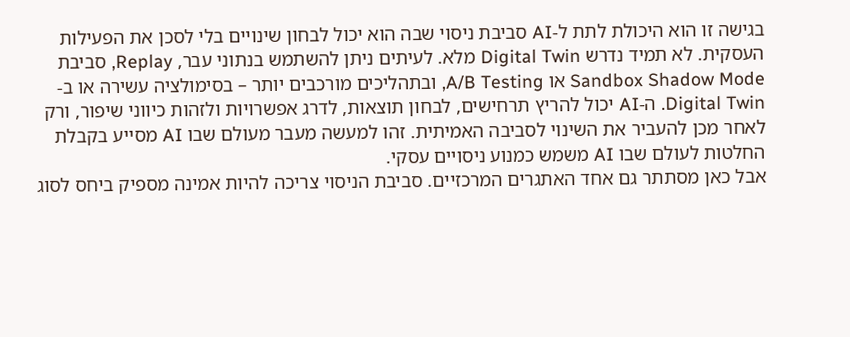בגישה זו הוא היכולת לתת ל-AI סביבת ניסוי שבה הוא יכול לבחון שינויים בלי לסכן את הפעילות העסקית. לא תמיד נדרש Digital Twin מלא. לעיתים ניתן להשתמש בנתוני עבר, Replay, סביבת Sandbox Shadow Mode או A/B Testing, ובתהליכים מורכבים יותר – בסימולציה עשירה או ב-Digital Twin. ה-AI יכול להריץ תרחישים, לבחון תוצאות, לדרג אפשרויות ולזהות כיווני שיפור, ורק לאחר מכן להעביר את השינוי לסביבה האמיתית. זהו למעשה מעבר מעולם שבו AI מסייע בקבלת החלטות לעולם שבו AI משמש כמנוע ניסויים עסקי.
אבל כאן מסתתר גם אחד האתגרים המרכזיים. סביבת הניסוי צריכה להיות אמינה מספיק ביחס לסוג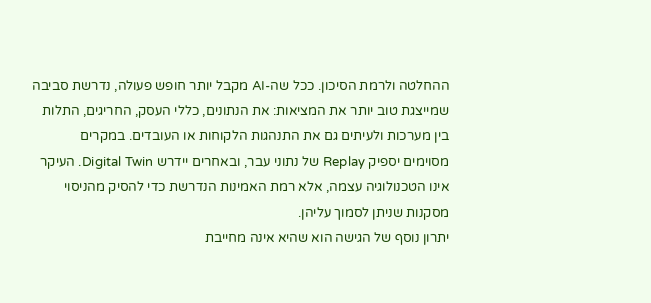ההחלטה ולרמת הסיכון. ככל שה-AI מקבל יותר חופש פעולה, נדרשת סביבה שמייצגת טוב יותר את המציאות: את הנתונים, כללי העסק, החריגים, התלות בין מערכות ולעיתים גם את התנהגות הלקוחות או העובדים. במקרים מסוימים יספיק Replay של נתוני עבר, ובאחרים יידרש Digital Twin. העיקר אינו הטכנולוגיה עצמה, אלא רמת האמינות הנדרשת כדי להסיק מהניסוי מסקנות שניתן לסמוך עליהן.
יתרון נוסף של הגישה הוא שהיא אינה מחייבת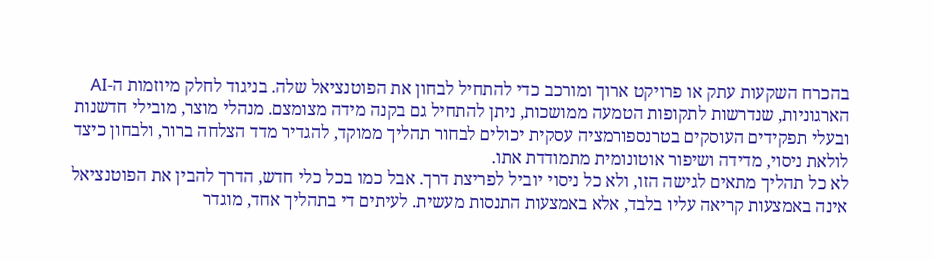בהכרח השקעות עתק או פרויקט ארוך ומורכב כדי להתחיל לבחון את הפוטנציאל שלה. בניגוד לחלק מיוזמות ה-AI הארגוניות, שנדרשות לתקופות הטמעה ממושכות, ניתן להתחיל גם בקנה מידה מצומצם. מנהלי מוצר, מובילי חדשנות ובעלי תפקידים העוסקים בטרנספורמציה עסקית יכולים לבחור תהליך ממוקד, להגדיר מדד הצלחה ברור, ולבחון כיצד לולאת ניסוי, מדידה ושיפור אוטונומית מתמודדת אתו.
לא כל תהליך מתאים לגישה הזו, ולא כל ניסוי יוביל לפריצת דרך. אבל כמו בכל כלי חדש, הדרך להבין את הפוטנציאל אינה באמצעות קריאה עליו בלבד, אלא באמצעות התנסות מעשית. לעיתים די בתהליך אחד, מוגדר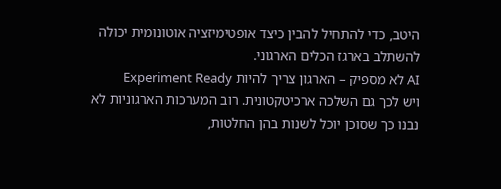היטב, כדי להתחיל להבין כיצד אופטימיזציה אוטונומית יכולה להשתלב בארגז הכלים הארגוני.
AI לא מספיק – הארגון צריך להיות Experiment Ready
ויש לכך גם השלכה ארכיטקטונית. רוב המערכות הארגוניות לא נבנו כך שסוכן יוכל לשנות בהן החלטות,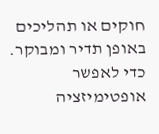חוקים או תהליכים באופן תדיר ומבוקר. כדי לאפשר אופטימיזציה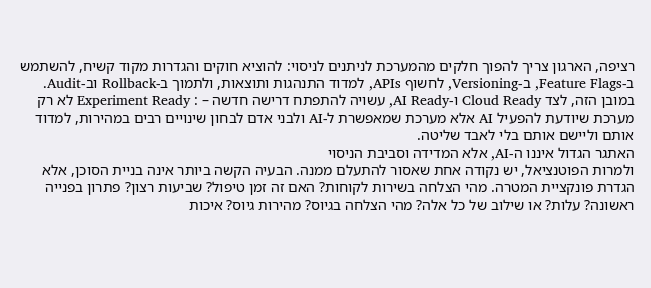רציפה, הארגון צריך להפוך חלקים מהמערכת לניתנים לניסוי: להוציא חוקים והגדרות מקוד קשיח, להשתמש ב-Feature Flags, ב-Versioning, לחשוף APIs, למדוד התנהגות ותוצאות, ולתמוך ב-Rollback וב-Audit.
במובן הזה, לצד Cloud Ready ו-AI Ready, עשויה להתפתח דרישה חדשה – : Experiment Ready לא רק מערכת שיודעת להפעיל AI אלא מערכת שמאפשרת ל-AI ולבני אדם לבחון שינויים רבים במהירות, למדוד אותם וליישם אותם בלי לאבד שליטה.
האתגר הגדול איננו ה-AI, אלא המדידה וסביבת הניסוי
ולמרות הפוטנציאל, יש נקודה אחת שאסור להתעלם ממנה. הבעיה הקשה ביותר אינה בניית הסוכן, אלא הגדרת פונקציית המטרה. מהי הצלחה בשירות לקוחות? האם זה זמן טיפול? שביעות רצון? פתרון בפנייה ראשונה? עלות? או שילוב של כל אלה? מהי הצלחה בגיוס? מהירות גיוס? איכות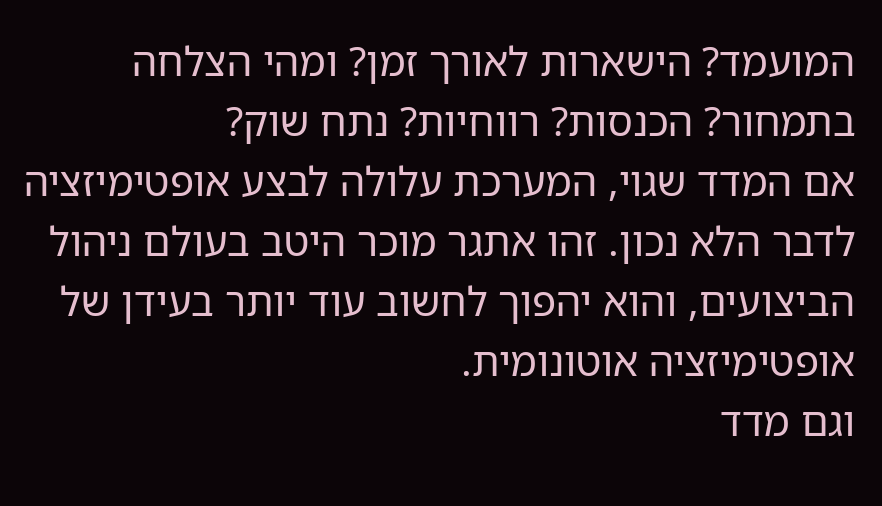המועמד? הישארות לאורך זמן? ומהי הצלחה בתמחור? הכנסות? רווחיות? נתח שוק?
אם המדד שגוי, המערכת עלולה לבצע אופטימיזציה לדבר הלא נכון. זהו אתגר מוכר היטב בעולם ניהול הביצועים, והוא יהפוך לחשוב עוד יותר בעידן של אופטימיזציה אוטונומית.
וגם מדד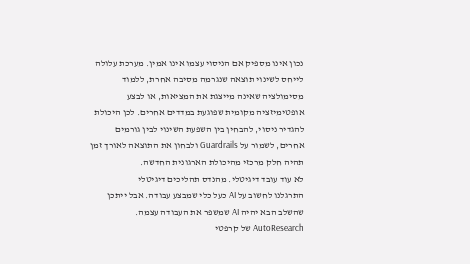נכון אינו מספיק אם הניסוי עצמו אינו אמין. מערכת עלולה לייחס לשינוי תוצאה שנגרמה מסיבה אחרת, ללמוד מסימולציה שאינה מייצגת את המציאות, או לבצע אופטימיזציה מקומית שפוגעת במדדים אחרים. לכן היכולת להגדיר ניסוי, להבחין בין השפעת השינוי לבין גורמים אחרים, לשמור על Guardrails ולבחון את התוצאה לאורך זמן תהיה חלק מרכזי מהיכולת הארגונית החדשה.
לא עוד עובד דיגיטלי. מהנדס תהליכים דיגיטלי
התרגלנו לחשוב על AI כעל כלי שמבצע עבודה. אבל ייתכן שהשלב הבא יהיה AI שמשפר את העבודה עצמה. AutoResearch של קרפטי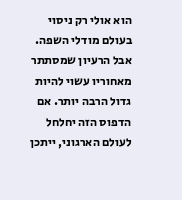הוא אולי רק ניסוי בעולם מודלי השפה. אבל הרעיון שמסתתר מאחוריו עשוי להיות גדול הרבה יותר. אם הדפוס הזה יחלחל לעולם הארגוני, ייתכן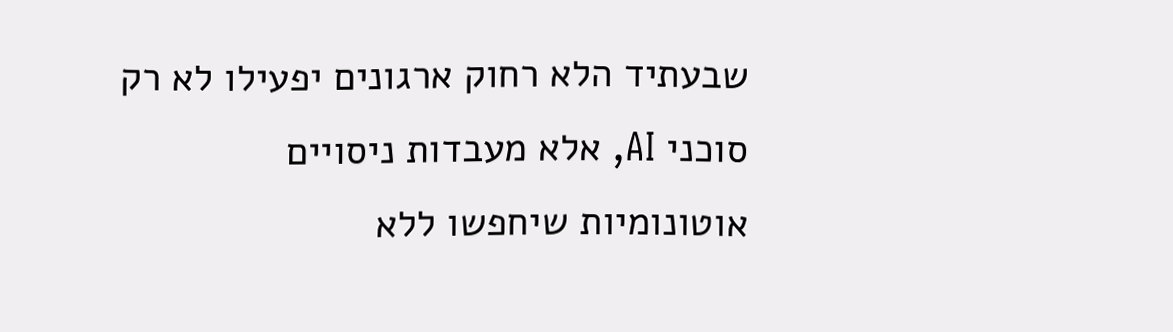שבעתיד הלא רחוק ארגונים יפעילו לא רק סוכני AI, אלא מעבדות ניסויים אוטונומיות שיחפשו ללא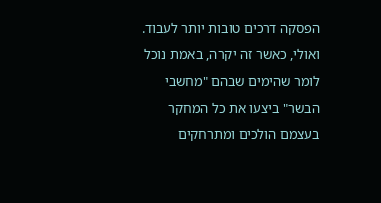הפסקה דרכים טובות יותר לעבוד. ואולי, כאשר זה יקרה, באמת נוכל לומר שהימים שבהם "מחשבי הבשר" ביצעו את כל המחקר בעצמם הולכים ומתרחקים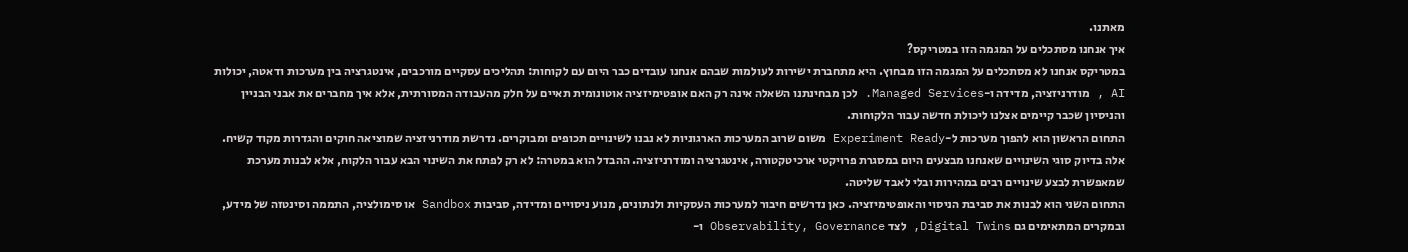מאתנו.
איך אנחנו מסתכלים על המגמה הזו במטריקס?
במטריקס אנחנו לא מסתכלים על המגמה הזו מבחוץ. היא מתחברת ישירות לעולמות שבהם אנחנו עובדים כבר היום עם לקוחות: תהליכים עסקיים מורכבים, אינטגרציה בין מערכות ודאטה, יכולות AI , מודרניזציה, מדידה ו-Managed Services. לכן מבחינתנו השאלה אינה רק האם אופטימיזציה אוטונומית תאיים על חלק מהעבודה המסורתית, אלא איך מחברים את אבני הבניין והניסיון שכבר קיימים אצלנו ליכולת חדשה עבור הלקוחות.
התחום הראשון הוא להפוך מערכות ל-Experiment Ready משום שרוב המערכות הארגוניות לא נבנו לשינויים תכופים ומבוקרים. נדרשת מודרניזציה שמוציאה חוקים והגדרות מקוד קשיח. אלה בדיוק סוגי השינויים שאנחנו מבצעים היום במסגרת פרויקטי ארכיטקטורה, אינטגרציה ומודרניזציה. ההבדל הוא במטרה: לא רק לפתח את השינוי הבא עבור הלקוח, אלא לבנות מערכת שמאפשרת לבצע שינויים רבים במהירות ובלי לאבד שליטה.
התחום השני הוא לבנות את סביבת הניסוי והאופטימיזציה. כאן נדרשים חיבור למערכות העסקיות ולנתונים, מנוע ניסויים ומדידה, סביבות Sandbox או סימולציה, התממה וסינטזה של מידע, ובמקרים המתאימים גם Digital Twins, לצד Observability, Governance ו-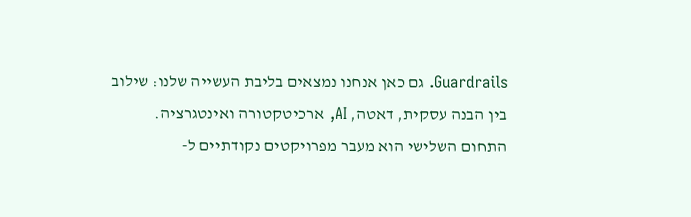Guardrails. גם כאן אנחנו נמצאים בליבת העשייה שלנו: שילוב בין הבנה עסקית, דאטה, AI, ארכיטקטורה ואינטגרציה.
התחום השלישי הוא מעבר מפרויקטים נקודתיים ל-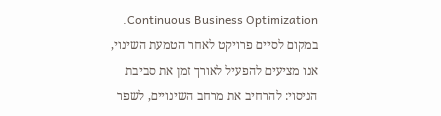Continuous Business Optimization. במקום לסיים פרויקט לאחר הטמעת השינוי, אנו מציעים להפעיל לאורך זמן את סביבת הניסוי: להרחיב את מרחב השינויים, לשפר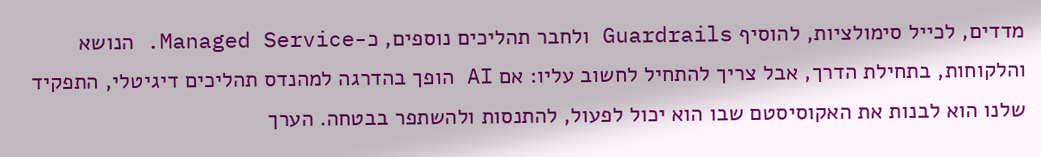מדדים, לכייל סימולציות, להוסיף Guardrails ולחבר תהליכים נוספים, כ-Managed Service. הנושא והלקוחות, בתחילת הדרך, אבל צריך להתחיל לחשוב עליו: אם AI הופך בהדרגה למהנדס תהליכים דיגיטלי, התפקיד שלנו הוא לבנות את האקוסיסטם שבו הוא יכול לפעול, להתנסות ולהשתפר בבטחה. הערך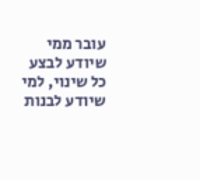עובר ממי שיודע לבצע כל שינוי, למי שיודע לבנות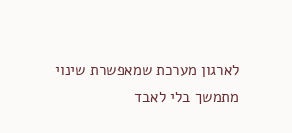לארגון מערכת שמאפשרת שינוי מתמשך בלי לאבד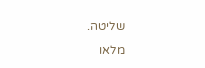שליטה.
מלאו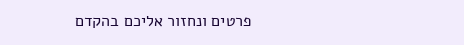פרטים ונחזור אליכם בהקדם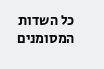כל השדות המסומנים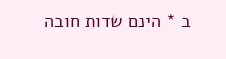ב * הינם שדות חובה